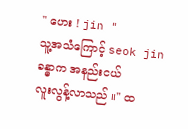" ဟေး ! jin "
သူ့အသံကြောင့် seok jin ခန္ဓာက အနည်းငယ်
လူးလွန့်လာသည် ။" ထ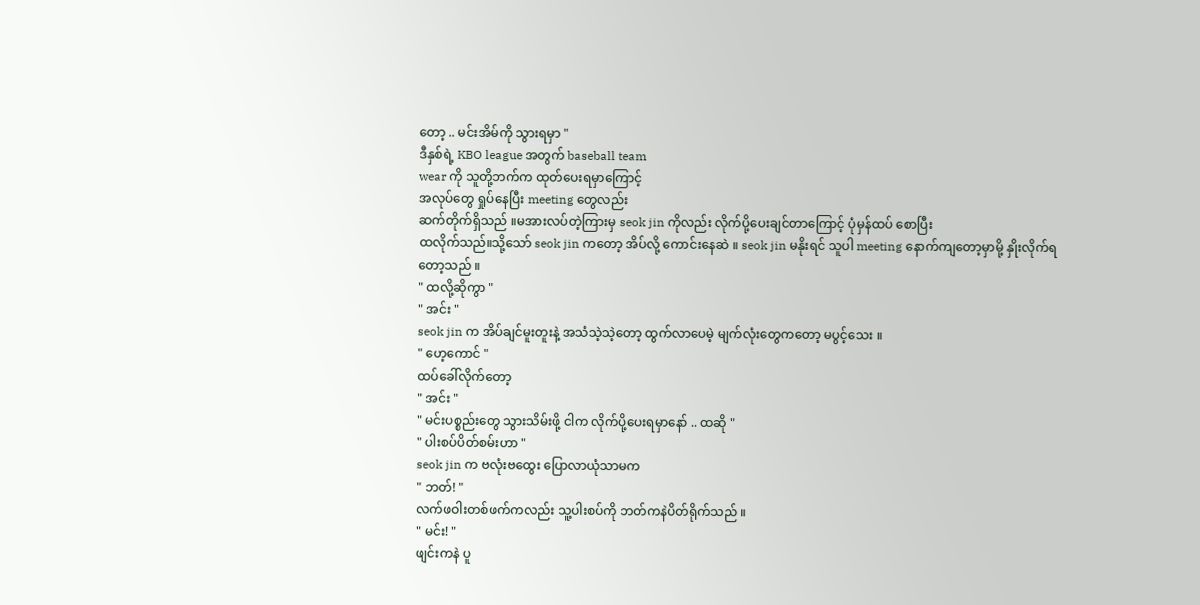တော့ .. မင်းအိမ်ကို သွားရမှာ "
ဒီနှစ်ရဲ့ KBO league အတွက် baseball team
wear ကို သူတို့ဘက်က ထုတ်ပေးရမှာကြောင့်
အလုပ်တွေ ရှုပ်နေပြီး meeting တွေလည်း
ဆက်တိုက်ရှိသည် ။မအားလပ်တဲ့ကြားမှ seok jin ကိုလည်း လိုက်ပို့ပေးချင်တာကြောင့် ပုံမှန်ထပ် စောပြီး
ထလိုက်သည်။သို့သော် seok jin ကတော့ အိပ်လို့ ကောင်းနေဆဲ ။ seok jin မနိုးရင် သူပါ meeting နောက်ကျတော့မှာမို့ နှိုးလိုက်ရတော့သည် ။
" ထလို့ဆိုကွာ "
" အင်း "
seok jin က အိပ်ချင်မူးတူးနဲ့ အသံသဲ့သဲ့တော့ ထွက်လာပေမဲ့ မျက်လုံးတွေကတော့ မပွင့်သေး ။
" ဟေ့ကောင် "
ထပ်ခေါ်လိုက်တော့
" အင်း "
" မင်းပစ္စည်းတွေ သွားသိမ်းဖို့ ငါက လိုက်ပို့ပေးရမှာနော် .. ထဆို "
" ပါးစပ်ပိတ်စမ်းဟာ "
seok jin က ဗလုံးဗထွေး ပြောလာယုံသာမက
" ဘတ်! "
လက်ဖဝါးတစ်ဖက်ကလည်း သူ့ပါးစပ်ကို ဘတ်ကနဲပိတ်ရိုက်သည် ။
" မင်း! "
ဖျင်းကနဲ ပူ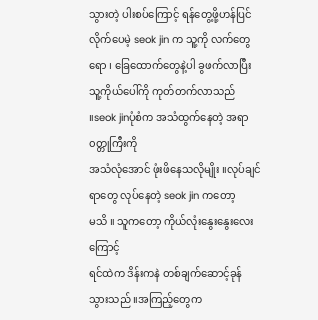သွားတဲ့ ပါးစပ်ကြောင့် ရန်တွေ့ဖို့ဟန်ပြင်
လိုက်ပေမဲ့ seok jin က သူ့ကို လက်တွေရော ၊ ခြေထောက်တွေနဲ့ပါ ခွဖက်လာပြီးသူ့ကိုယ်ပေါ်ကို ကုတ်တက်လာသည် ။seok jinပုံစံက အသံထွက်နေတဲ့ အရာ၀တ္တုကြီးကို
အသံလုံအောင် ဖုံးဖိနေသလိုမျိုး ။လုပ်ချင်ရာတွေ လုပ်နေတဲ့ seok jin ကတော့
မသိ ။ သူကတော့ ကိုယ်လုံးနွေးနွေးလေးကြောင့်
ရင်ထဲက ဒိန်းကနဲ တစ်ချက်ဆောင့်ခုန်သွားသည် ။အကြည့်တွေက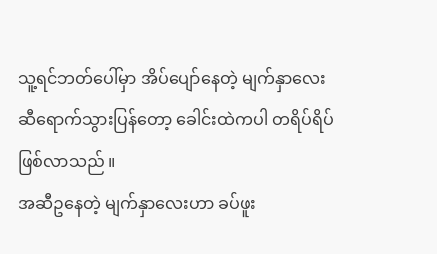သူ့ရင်ဘတ်ပေါ်မှာ အိပ်ပျော်နေတဲ့ မျက်နှာလေးဆီရောက်သွားပြန်တော့ ခေါင်းထဲကပါ တရိပ်ရိပ်ဖြစ်လာသည် ။
အဆီဥနေတဲ့ မျက်နှာလေးဟာ ခပ်ဖူး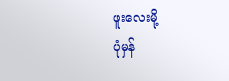ဖူးလေးမို့
ပုံမှန်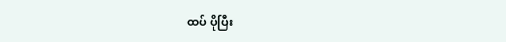ထပ် ပိုပြီး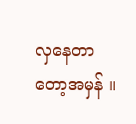လှနေတာတော့အမှန် ။